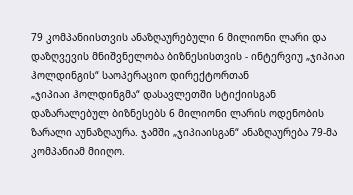79 კომპანიისთვის ანაზღაურებული 6 მილიონი ლარი და დაზღვევის მნიშვნელობა ბიზნესისთვის - ინტერვიუ „ჯიპიაი ჰოლდინგის“ საოპერაციო დირექტორთან
„ჯიპიაი ჰოლდინგმა“ დასავლეთში სტიქიისგან დაზარალებულ ბიზნესებს 6 მილიონი ლარის ოდენობის ზარალი აუნაზღაურა. ჯამში „ჯიპიაისგან“ ანაზღაურება 79-მა კომპანიამ მიიღო.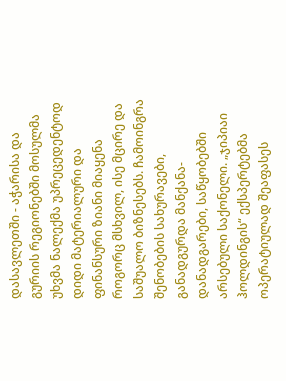დასავლეთში - აჭარისა და გურიის რეგიონებში მოსულმა უხვმა ნალექმა უპრეცედენტოდ დიდი მატერიალური და ფინანსური ზიანი მიაყენა როგორც მსხვილ, ისე მცირე და საშუალო ბიზნესებს. ჩამოინგრა შენობების სახურავები, განადგურდა მანქანა-დანადგარები, საწყობებში არსებული საქონელი. „ჯიპიაი ჰოლდინგის“ ექსპერტებმა ოპერატიულად შეაფასეს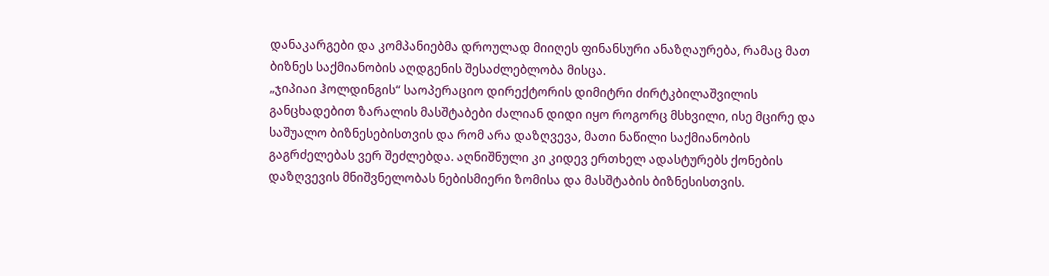დანაკარგები და კომპანიებმა დროულად მიიღეს ფინანსური ანაზღაურება, რამაც მათ ბიზნეს საქმიანობის აღდგენის შესაძლებლობა მისცა.
„ჯიპიაი ჰოლდინგის“ საოპერაციო დირექტორის დიმიტრი ძირტკბილაშვილის განცხადებით ზარალის მასშტაბები ძალიან დიდი იყო როგორც მსხვილი, ისე მცირე და საშუალო ბიზნესებისთვის და რომ არა დაზღვევა, მათი ნაწილი საქმიანობის გაგრძელებას ვერ შეძლებდა. აღნიშნული კი კიდევ ერთხელ ადასტურებს ქონების დაზღვევის მნიშვნელობას ნებისმიერი ზომისა და მასშტაბის ბიზნესისთვის.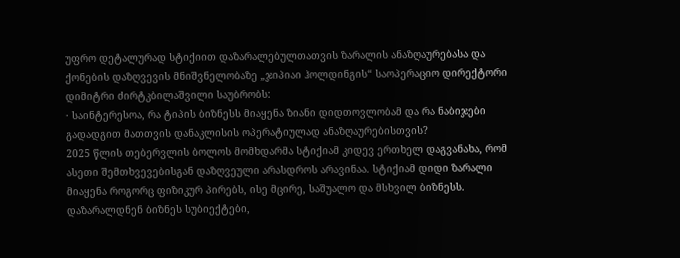უფრო დეტალურად სტიქიით დაზარალებულთათვის ზარალის ანაზღაურებასა და ქონების დაზღვევის მნიშვნელობაზე „ჯიპიაი ჰოლდინგის“ საოპერაციო დირექტორი დიმიტრი ძირტკბილაშვილი საუბრობს:
· საინტერესოა, რა ტიპის ბიზნესს მიაყენა ზიანი დიდთოვლობამ და რა ნაბიჯები გადადგით მათთვის დანაკლისის ოპერატიულად ანაზღაურებისთვის?
2025 წლის თებერვლის ბოლოს მომხდარმა სტიქიამ კიდევ ერთხელ დაგვანახა, რომ ასეთი შემთხვევებისგან დაზღვეული არასდროს არავინაა. სტიქიამ დიდი ზარალი მიაყენა როგორც ფიზიკურ პირებს, ისე მცირე, საშუალო და მსხვილ ბიზნესს. დაზარალდნენ ბიზნეს სუბიექტები,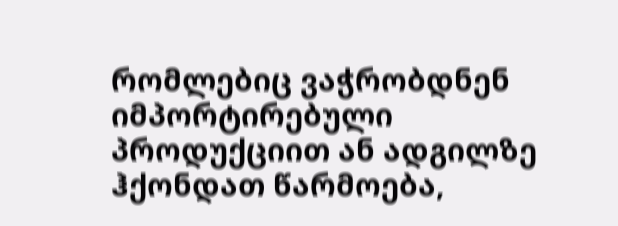რომლებიც ვაჭრობდნენ იმპორტირებული პროდუქციით ან ადგილზე ჰქონდათ წარმოება,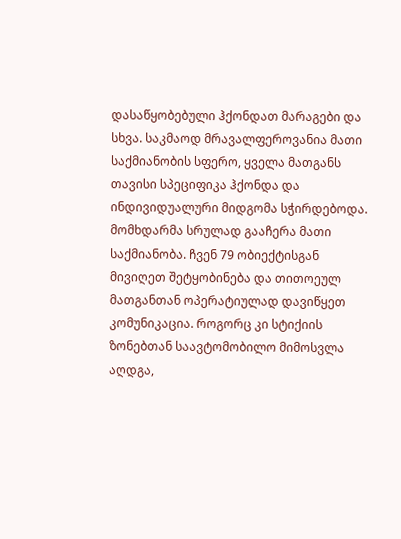დასაწყობებული ჰქონდათ მარაგები და სხვა. საკმაოდ მრავალფეროვანია მათი საქმიანობის სფერო, ყველა მათგანს თავისი სპეციფიკა ჰქონდა და ინდივიდუალური მიდგომა სჭირდებოდა.
მომხდარმა სრულად გააჩერა მათი საქმიანობა. ჩვენ 79 ობიექტისგან მივიღეთ შეტყობინება და თითოეულ მათგანთან ოპერატიულად დავიწყეთ კომუნიკაცია. როგორც კი სტიქიის ზონებთან საავტომობილო მიმოსვლა აღდგა,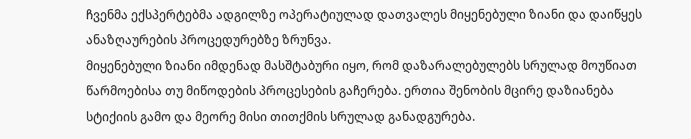ჩვენმა ექსპერტებმა ადგილზე ოპერატიულად დათვალეს მიყენებული ზიანი და დაიწყეს ანაზღაურების პროცედურებზე ზრუნვა.
მიყენებული ზიანი იმდენად მასშტაბური იყო, რომ დაზარალებულებს სრულად მოუწიათ წარმოებისა თუ მიწოდების პროცესების გაჩერება. ერთია შენობის მცირე დაზიანება სტიქიის გამო და მეორე მისი თითქმის სრულად განადგურება.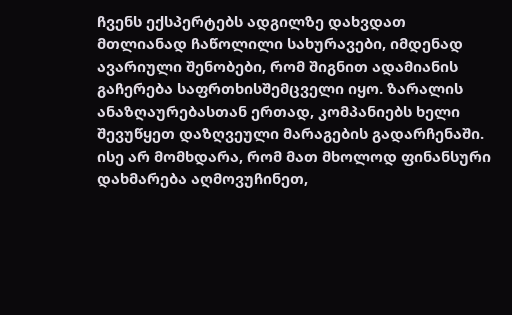ჩვენს ექსპერტებს ადგილზე დახვდათ მთლიანად ჩაწოლილი სახურავები, იმდენად ავარიული შენობები, რომ შიგნით ადამიანის გაჩერება საფრთხისშემცველი იყო. ზარალის ანაზღაურებასთან ერთად, კომპანიებს ხელი შევუწყეთ დაზღვეული მარაგების გადარჩენაში. ისე არ მომხდარა, რომ მათ მხოლოდ ფინანსური დახმარება აღმოვუჩინეთ,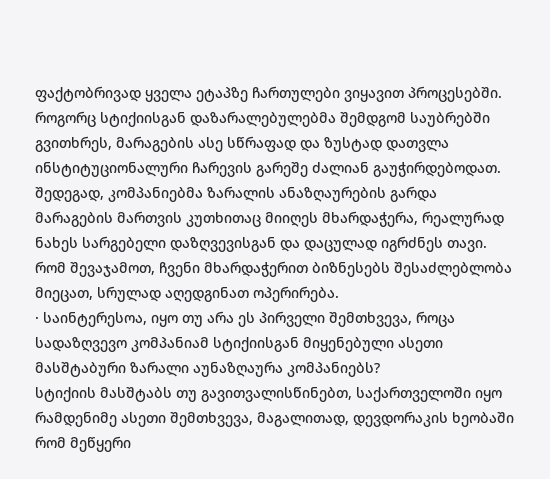ფაქტობრივად ყველა ეტაპზე ჩართულები ვიყავით პროცესებში.
როგორც სტიქიისგან დაზარალებულებმა შემდგომ საუბრებში გვითხრეს, მარაგების ასე სწრაფად და ზუსტად დათვლა ინსტიტუციონალური ჩარევის გარეშე ძალიან გაუჭირდებოდათ. შედეგად, კომპანიებმა ზარალის ანაზღაურების გარდა მარაგების მართვის კუთხითაც მიიღეს მხარდაჭერა, რეალურად ნახეს სარგებელი დაზღვევისგან და დაცულად იგრძნეს თავი.
რომ შევაჯამოთ, ჩვენი მხარდაჭერით ბიზნესებს შესაძლებლობა მიეცათ, სრულად აღედგინათ ოპერირება.
· საინტერესოა, იყო თუ არა ეს პირველი შემთხვევა, როცა სადაზღვევო კომპანიამ სტიქიისგან მიყენებული ასეთი მასშტაბური ზარალი აუნაზღაურა კომპანიებს?
სტიქიის მასშტაბს თუ გავითვალისწინებთ, საქართველოში იყო რამდენიმე ასეთი შემთხვევა, მაგალითად, დევდორაკის ხეობაში რომ მეწყერი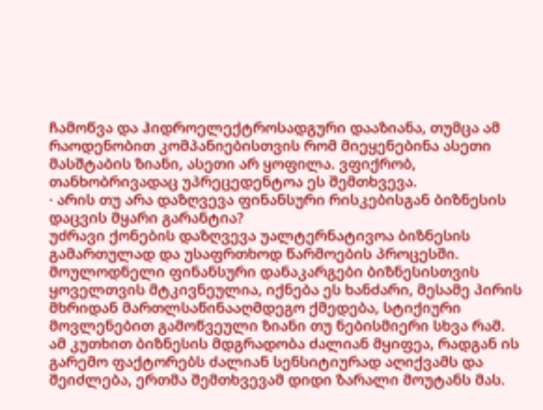ჩამოწვა და ჰიდროელექტროსადგური დააზიანა, თუმცა ამ რაოდენობით კომპანიებისთვის რომ მიეყენებინა ასეთი მასშტაბის ზიანი, ასეთი არ ყოფილა. ვფიქრობ, თანხობრივადაც უპრეცედენტოა ეს შემთხვევა.
· არის თუ არა დაზღვევა ფინანსური რისკებისგან ბიზნესის დაცვის მყარი გარანტია?
უძრავი ქონების დაზღვევა უალტერნატივოა ბიზნესის გამართულად და უსაფრთხოდ წარმოების პროცესში.
მოულოდნელი ფინანსური დანაკარგები ბიზნესისთვის ყოველთვის მტკივნეულია, იქნება ეს ხანძარი, მესამე პირის მხრიდან მართლსაწინააღმდეგო ქმედება, სტიქიური მოვლენებით გამოწვეული ზიანი თუ ნებისმიერი სხვა რამ. ამ კუთხით ბიზნესის მდგრადობა ძალიან მყიფეა, რადგან ის გარემო ფაქტორებს ძალიან სენსიტიურად აღიქვამს და შეიძლება, ერთმა შემთხვევამ დიდი ზარალი მოუტანს მას.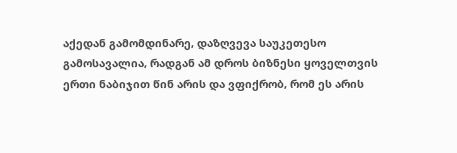აქედან გამომდინარე, დაზღვევა საუკეთესო გამოსავალია, რადგან ამ დროს ბიზნესი ყოველთვის ერთი ნაბიჯით წინ არის და ვფიქრობ, რომ ეს არის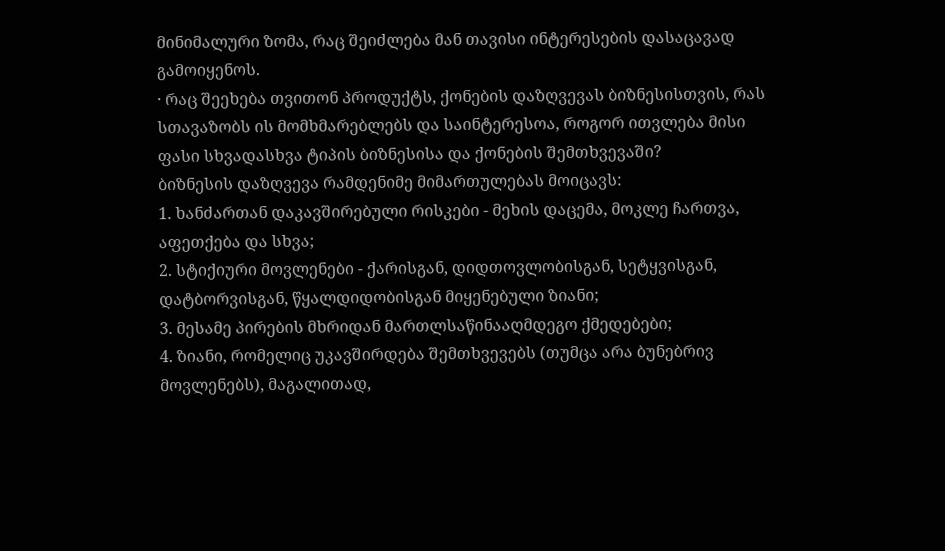მინიმალური ზომა, რაც შეიძლება მან თავისი ინტერესების დასაცავად გამოიყენოს.
· რაც შეეხება თვითონ პროდუქტს, ქონების დაზღვევას ბიზნესისთვის, რას სთავაზობს ის მომხმარებლებს და საინტერესოა, როგორ ითვლება მისი ფასი სხვადასხვა ტიპის ბიზნესისა და ქონების შემთხვევაში?
ბიზნესის დაზღვევა რამდენიმე მიმართულებას მოიცავს:
1. ხანძართან დაკავშირებული რისკები - მეხის დაცემა, მოკლე ჩართვა, აფეთქება და სხვა;
2. სტიქიური მოვლენები - ქარისგან, დიდთოვლობისგან, სეტყვისგან, დატბორვისგან, წყალდიდობისგან მიყენებული ზიანი;
3. მესამე პირების მხრიდან მართლსაწინააღმდეგო ქმედებები;
4. ზიანი, რომელიც უკავშირდება შემთხვევებს (თუმცა არა ბუნებრივ მოვლენებს), მაგალითად,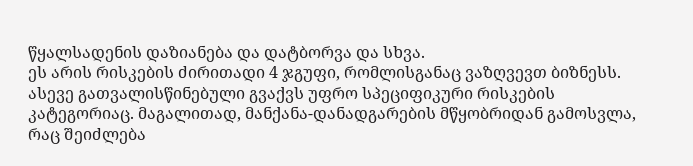წყალსადენის დაზიანება და დატბორვა და სხვა.
ეს არის რისკების ძირითადი 4 ჯგუფი, რომლისგანაც ვაზღვევთ ბიზნესს. ასევე გათვალისწინებული გვაქვს უფრო სპეციფიკური რისკების კატეგორიაც. მაგალითად, მანქანა-დანადგარების მწყობრიდან გამოსვლა, რაც შეიძლება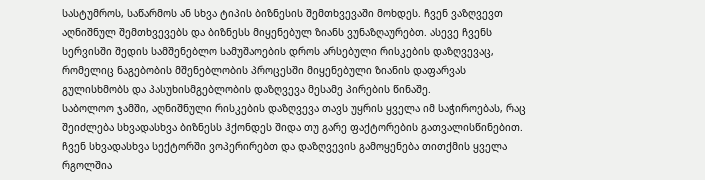სასტუმროს, საწარმოს ან სხვა ტიპის ბიზნესის შემთხვევაში მოხდეს. ჩვენ ვაზღვევთ აღნიშნულ შემთხვევებს და ბიზნესს მიყენებულ ზიანს ვუნაზღაურებთ. ასევე ჩვენს სერვისში შედის სამშენებლო სამუშაოების დროს არსებული რისკების დაზღვევაც, რომელიც ნაგებობის მშენებლობის პროცესში მიყენებული ზიანის დაფარვას გულისხმობს და პასუხისმგებლობის დაზღვევა მესამე პირების წინაშე.
საბოლოო ჯამში, აღნიშნული რისკების დაზღვევა თავს უყრის ყველა იმ საჭიროებას, რაც შეიძლება სხვადასხვა ბიზნესს ჰქონდეს შიდა თუ გარე ფაქტორების გათვალისწინებით. ჩვენ სხვადასხვა სექტორში ვოპერირებთ და დაზღვევის გამოყენება თითქმის ყველა რგოლშია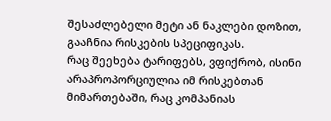შესაძლებელი მეტი ან ნაკლები დოზით, გააჩნია რისკების სპეციფიკას.
რაც შეეხება ტარიფებს, ვფიქრობ, ისინი არაპროპორციულია იმ რისკებთან მიმართებაში, რაც კომპანიას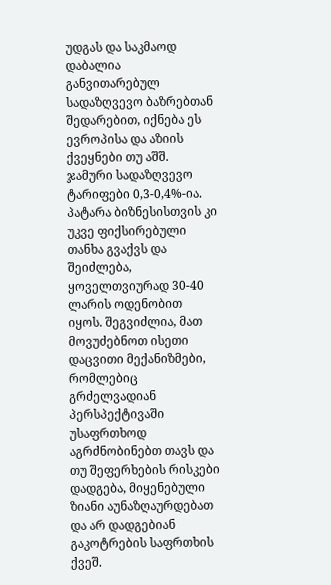უდგას და საკმაოდ დაბალია განვითარებულ სადაზღვევო ბაზრებთან შედარებით, იქნება ეს ევროპისა და აზიის ქვეყნები თუ აშშ. ჯამური სადაზღვევო ტარიფები 0,3-0,4%-ია. პატარა ბიზნესისთვის კი უკვე ფიქსირებული თანხა გვაქვს და შეიძლება, ყოველთვიურად 30-40 ლარის ოდენობით იყოს. შეგვიძლია, მათ მოვუძებნოთ ისეთი დაცვითი მექანიზმები, რომლებიც გრძელვადიან პერსპექტივაში უსაფრთხოდ აგრძნობინებთ თავს და თუ შეფერხების რისკები დადგება, მიყენებული ზიანი აუნაზღაურდებათ და არ დადგებიან გაკოტრების საფრთხის ქვეშ.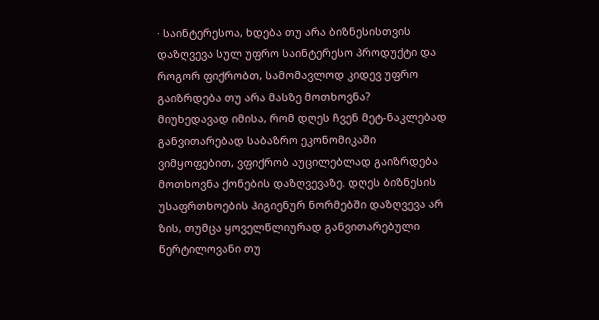· საინტერესოა, ხდება თუ არა ბიზნესისთვის დაზღვევა სულ უფრო საინტერესო პროდუქტი და როგორ ფიქრობთ, სამომავლოდ კიდევ უფრო გაიზრდება თუ არა მასზე მოთხოვნა?
მიუხედავად იმისა, რომ დღეს ჩვენ მეტ-ნაკლებად განვითარებად საბაზრო ეკონომიკაში ვიმყოფებით, ვფიქრობ აუცილებლად გაიზრდება მოთხოვნა ქონების დაზღვევაზე. დღეს ბიზნესის უსაფრთხოების ჰიგიენურ ნორმებში დაზღვევა არ ზის, თუმცა ყოველწლიურად განვითარებული წერტილოვანი თუ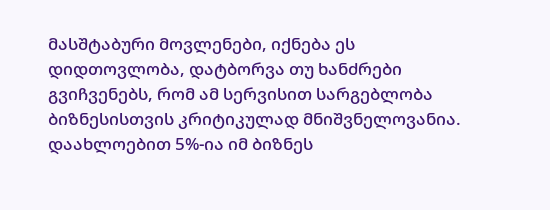მასშტაბური მოვლენები, იქნება ეს დიდთოვლობა, დატბორვა თუ ხანძრები გვიჩვენებს, რომ ამ სერვისით სარგებლობა ბიზნესისთვის კრიტიკულად მნიშვნელოვანია.
დაახლოებით 5%-ია იმ ბიზნეს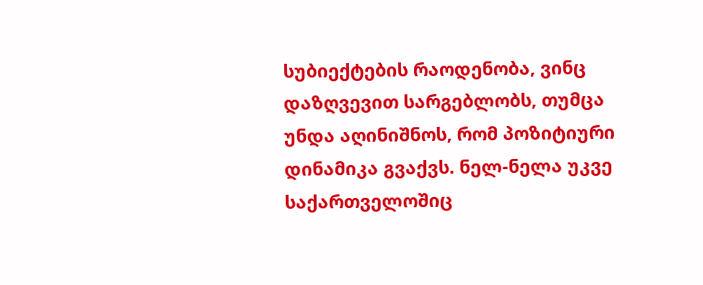სუბიექტების რაოდენობა, ვინც დაზღვევით სარგებლობს, თუმცა უნდა აღინიშნოს, რომ პოზიტიური დინამიკა გვაქვს. ნელ-ნელა უკვე საქართველოშიც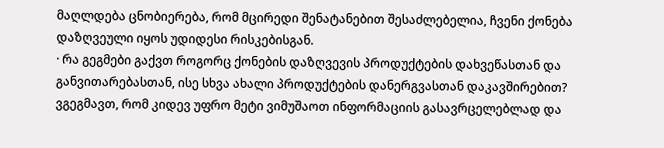მაღლდება ცნობიერება, რომ მცირედი შენატანებით შესაძლებელია, ჩვენი ქონება დაზღვეული იყოს უდიდესი რისკებისგან.
· რა გეგმები გაქვთ როგორც ქონების დაზღვევის პროდუქტების დახვეწასთან და განვითარებასთან, ისე სხვა ახალი პროდუქტების დანერგვასთან დაკავშირებით?
ვგეგმავთ, რომ კიდევ უფრო მეტი ვიმუშაოთ ინფორმაციის გასავრცელებლად და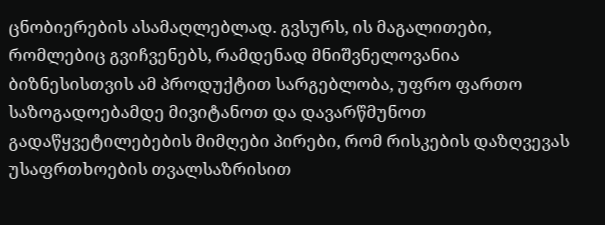ცნობიერების ასამაღლებლად. გვსურს, ის მაგალითები, რომლებიც გვიჩვენებს, რამდენად მნიშვნელოვანია ბიზნესისთვის ამ პროდუქტით სარგებლობა, უფრო ფართო საზოგადოებამდე მივიტანოთ და დავარწმუნოთ გადაწყვეტილებების მიმღები პირები, რომ რისკების დაზღვევას უსაფრთხოების თვალსაზრისით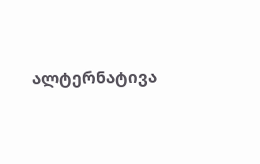ალტერნატივა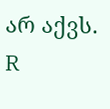არ აქვს.
R